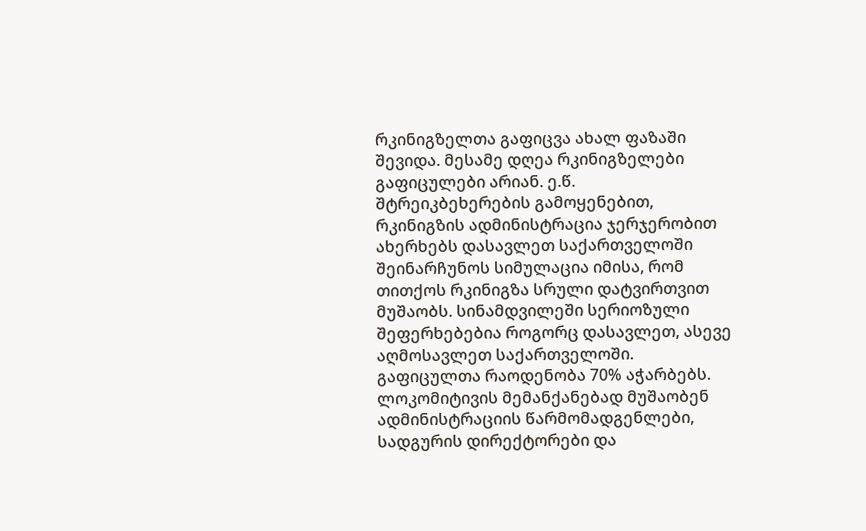რკინიგზელთა გაფიცვა ახალ ფაზაში შევიდა. მესამე დღეა რკინიგზელები გაფიცულები არიან. ე.წ. შტრეიკბეხერების გამოყენებით, რკინიგზის ადმინისტრაცია ჯერჯერობით ახერხებს დასავლეთ საქართველოში შეინარჩუნოს სიმულაცია იმისა, რომ თითქოს რკინიგზა სრული დატვირთვით მუშაობს. სინამდვილეში სერიოზული შეფერხებებია როგორც დასავლეთ, ასევე აღმოსავლეთ საქართველოში.
გაფიცულთა რაოდენობა 70% აჭარბებს. ლოკომიტივის მემანქანებად მუშაობენ ადმინისტრაციის წარმომადგენლები, სადგურის დირექტორები და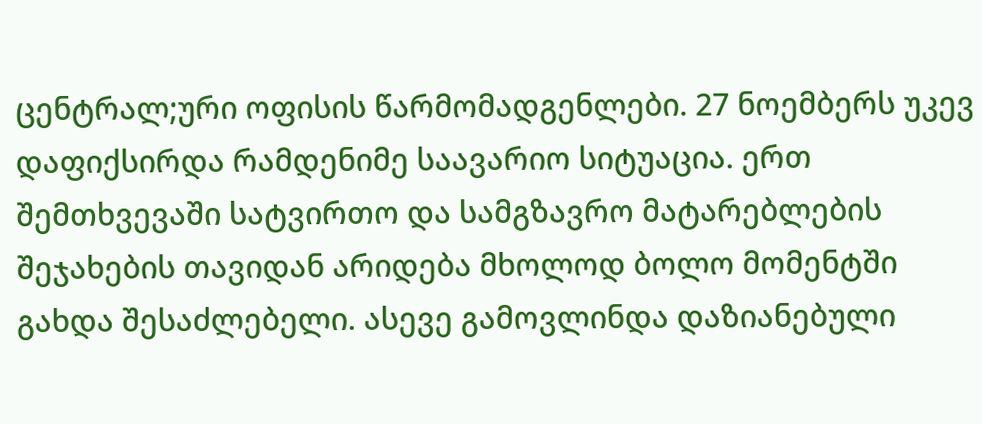ცენტრალ;ური ოფისის წარმომადგენლები. 27 ნოემბერს უკევ დაფიქსირდა რამდენიმე საავარიო სიტუაცია. ერთ შემთხვევაში სატვირთო და სამგზავრო მატარებლების შეჯახების თავიდან არიდება მხოლოდ ბოლო მომენტში გახდა შესაძლებელი. ასევე გამოვლინდა დაზიანებული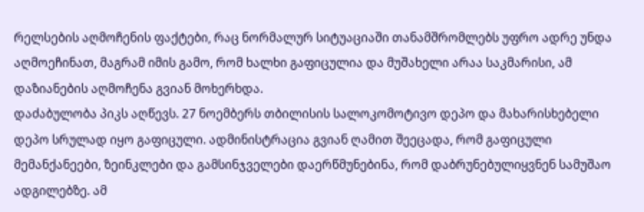რელსების აღმოჩენის ფაქტები, რაც ნორმალურ სიტუაციაში თანამშრომლებს უფრო ადრე უნდა აღმოეჩინათ, მაგრამ იმის გამო, რომ ხალხი გაფიცულია და მუშახელი არაა საკმარისი, ამ დაზიანების აღმოჩენა გვიან მოხერხდა.
დაძაბულობა პიკს აღწევს. 27 ნოემბერს თბილისის სალოკომოტივო დეპო და მახარისხებელი დეპო სრულად იყო გაფიცული. ადმინისტრაცია გვიან ღამით შეეცადა, რომ გაფიცული მემანქანეები, ზეინკლები და გამსინჯველები დაერწმუნებინა, რომ დაბრუნებულიყვნენ სამუშაო ადგილებზე. ამ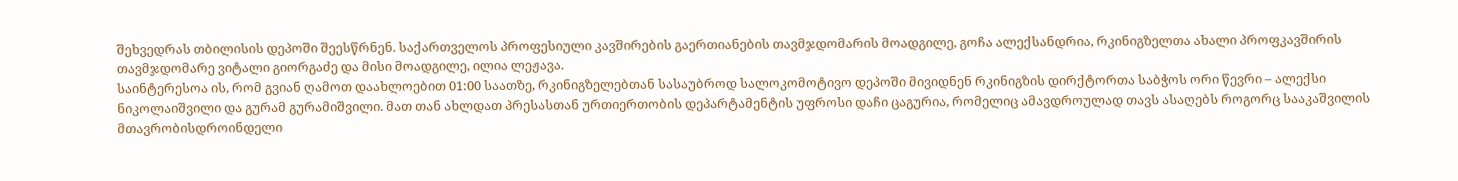შეხვედრას თბილისის დეპოში შეესწრნენ. საქართველოს პროფესიული კავშირების გაერთიანების თავმჯდომარის მოადგილე, გოჩა ალექსანდრია, რკინიგზელთა ახალი პროფკავშირის თავმჯდომარე ვიტალი გიორგაძე და მისი მოადგილე, ილია ლეჟავა.
საინტერესოა ის, რომ გვიან ღამოთ დაახლოებით 01:00 საათზე, რკინიგზელებთან სასაუბროდ სალოკომოტივო დეპოში მივიდნენ რკინიგზის დირქტორთა საბჭოს ორი წევრი – ალექსი ნიკოლაიშვილი და გურამ გურამიშვილი. მათ თან ახლდათ პრესასთან ურთიერთობის დეპარტამენტის უფროსი დაჩი ცაგურია, რომელიც ამავდროულად თავს ასაღებს როგორც სააკაშვილის მთავრობისდროინდელი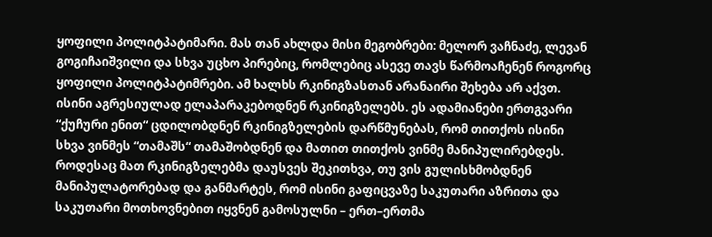ყოფილი პოლიტპატიმარი. მას თან ახლდა მისი მეგობრები: მელორ ვაჩნაძე, ლევან გოგიჩაიშვილი და სხვა უცხო პირებიც, რომლებიც ასევე თავს წარმოაჩენენ როგორც ყოფილი პოლიტპატიმრები. ამ ხალხს რკინიგზასთან არანაირი შეხება არ აქვთ. ისინი აგრესიულად ელაპარაკებოდნენ რკინიგზელებს. ეს ადამიანები ერთგვარი “ქუჩური ენით“ ცდილობდნენ რკინიგზელების დარწმუნებას, რომ თითქოს ისინი სხვა ვინმეს “თამაშს“ თამაშობდნენ და მათით თითქოს ვინმე მანიპულირებდეს. როდესაც მათ რკინიგზელებმა დაუსვეს შეკითხვა, თუ ვის გულისხმობდნენ მანიპულატორებად და განმარტეს, რომ ისინი გაფიცვაზე საკუთარი აზრითა და საკუთარი მოთხოვნებით იყვნენ გამოსულნი – ერთ–ერთმა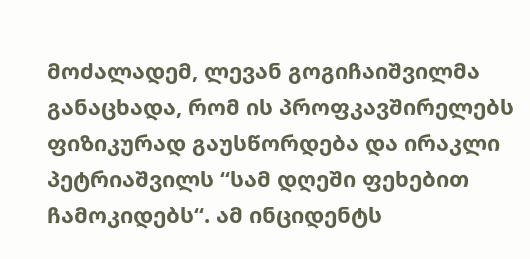მოძალადემ, ლევან გოგიჩაიშვილმა განაცხადა, რომ ის პროფკავშირელებს ფიზიკურად გაუსწორდება და ირაკლი პეტრიაშვილს “სამ დღეში ფეხებით ჩამოკიდებს“. ამ ინციდენტს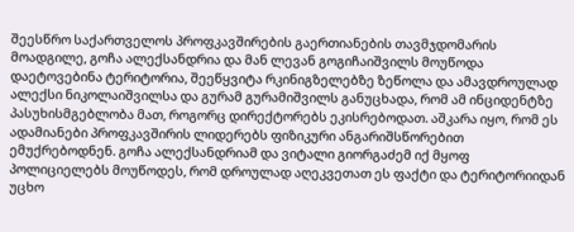შეესწრო საქართველოს პროფკავშირების გაერთიანების თავმჯდომარის მოადგილე, გოჩა ალექსანდრია და მან ლევან გოგიჩაიშვილს მოუწოდა დაეტოვებინა ტერიტორია, შეეწყვიტა რკინიგზელებზე ზეწოლა და ამავდროულად ალექსი ნიკოლაიშვილსა და გურამ გურამიშვილს განუცხადა, რომ ამ ინციდენტზე პასუხისმგებლობა მათ, როგორც დირექტორებს ეკისრებოდათ. აშკარა იყო, რომ ეს ადამიანები პროფკავშირის ლიდერებს ფიზიკური ანგარიშსწორებით ემუქრებოდნენ. გოჩა ალექსანდრიამ და ვიტალი გიორგაძემ იქ მყოფ პოლიციელებს მოუწოდეს, რომ დროულად აღეკვეთათ ეს ფაქტი და ტერიტორიიდან უცხო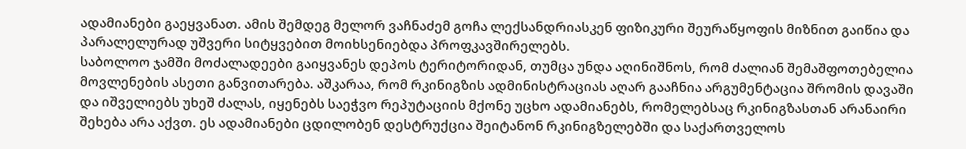ადამიანები გაეყვანათ. ამის შემდეგ მელორ ვაჩნაძემ გოჩა ლექსანდრიასკენ ფიზიკური შეურაწყოფის მიზნით გაიწია და პარალელურად უშვერი სიტყვებით მოიხსენიებდა პროფკავშირელებს.
საბოლოო ჯამში მოძალადეები გაიყვანეს დეპოს ტერიტორიდან, თუმცა უნდა აღინიშნოს, რომ ძალიან შემაშფოთებელია მოვლენების ასეთი განვითარება. აშკარაა, რომ რკინიგზის ადმინისტრაციას აღარ გააჩნია არგუმენტაცია შრომის დავაში და იშველიებს უხეშ ძალას, იყენებს საეჭვო რეპუტაციის მქონე უცხო ადამიანებს, რომელებსაც რკინიგზასთან არანაირი შეხება არა აქვთ. ეს ადამიანები ცდილობენ დესტრუქცია შეიტანონ რკინიგზელებში და საქართველოს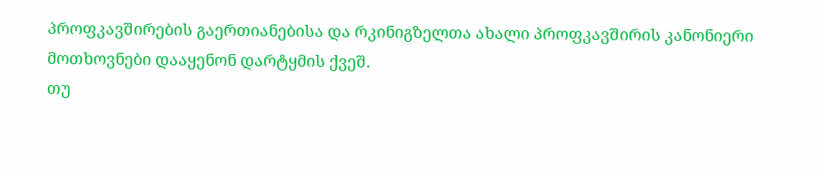პროფკავშირების გაერთიანებისა და რკინიგზელთა ახალი პროფკავშირის კანონიერი მოთხოვნები დააყენონ დარტყმის ქვეშ.
თუ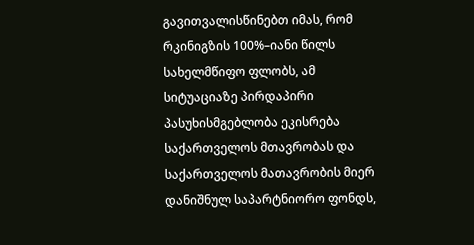გავითვალისწინებთ იმას, რომ რკინიგზის 100%–იანი წილს სახელმწიფო ფლობს, ამ სიტუაციაზე პირდაპირი პასუხისმგებლობა ეკისრება საქართველოს მთავრობას და საქართველოს მათავრობის მიერ დანიშნულ საპარტნიორო ფონდს,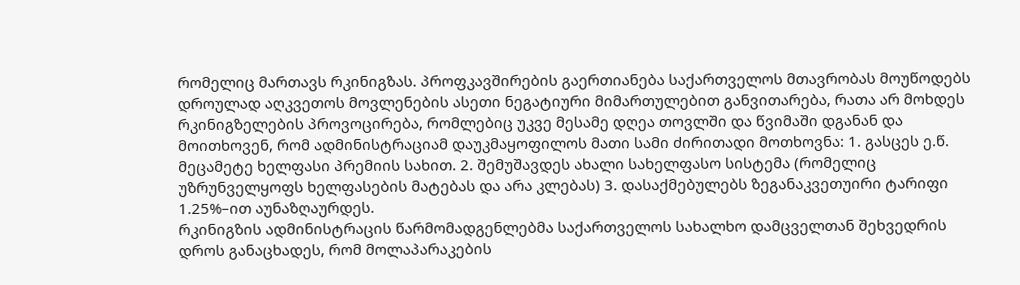რომელიც მართავს რკინიგზას. პროფკავშირების გაერთიანება საქართველოს მთავრობას მოუწოდებს დროულად აღკვეთოს მოვლენების ასეთი ნეგატიური მიმართულებით განვითარება, რათა არ მოხდეს რკინიგზელების პროვოცირება, რომლებიც უკვე მესამე დღეა თოვლში და წვიმაში დგანან და მოითხოვენ, რომ ადმინისტრაციამ დაუკმაყოფილოს მათი სამი ძირითადი მოთხოვნა: 1. გასცეს ე.წ. მეცამეტე ხელფასი პრემიის სახით. 2. შემუშავდეს ახალი სახელფასო სისტემა (რომელიც უზრუნველყოფს ხელფასების მატებას და არა კლებას) 3. დასაქმებულებს ზეგანაკვეთუირი ტარიფი 1.25%–ით აუნაზღაურდეს.
რკინიგზის ადმინისტრაცის წარმომადგენლებმა საქართველოს სახალხო დამცველთან შეხვედრის დროს განაცხადეს, რომ მოლაპარაკების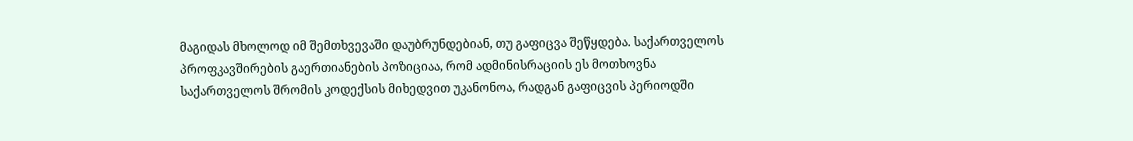მაგიდას მხოლოდ იმ შემთხვევაში დაუბრუნდებიან, თუ გაფიცვა შეწყდება. საქართველოს პროფკავშირების გაერთიანების პოზიციაა, რომ ადმინისრაციის ეს მოთხოვნა საქართველოს შრომის კოდექსის მიხედვით უკანონოა, რადგან გაფიცვის პერიოდში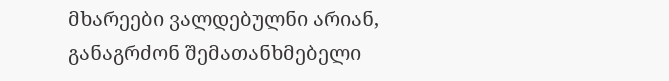მხარეები ვალდებულნი არიან, განაგრძონ შემათანხმებელი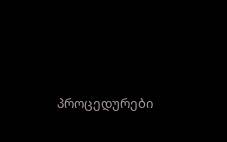პროცედურები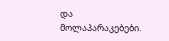და მოლაპარაკებები.